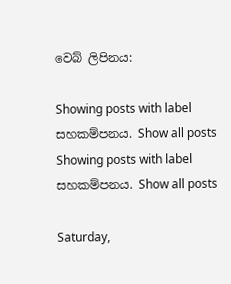වෙබ් ලිපිනය:

Showing posts with label සහකම්පනය. Show all posts
Showing posts with label සහකම්පනය. Show all posts

Saturday,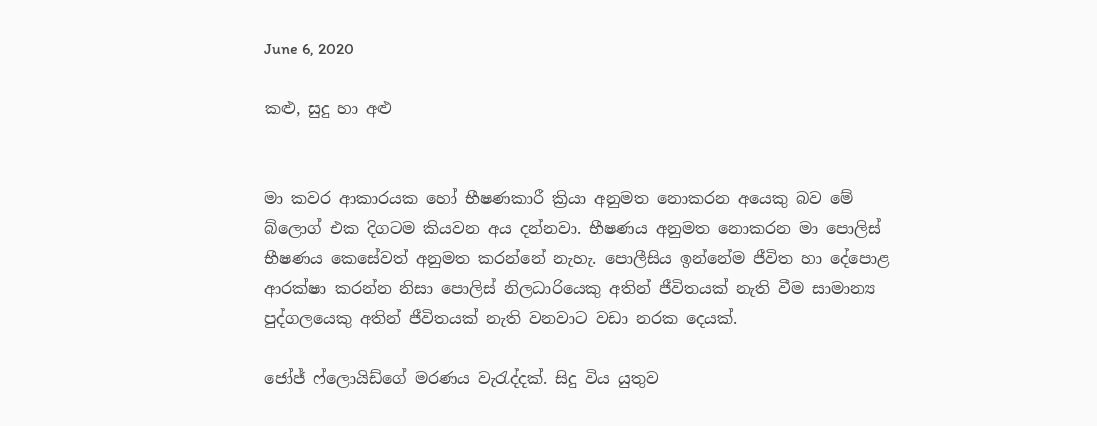June 6, 2020

කළු, සුදු හා අළු


මා කවර ආකාරයක හෝ භීෂණකාරී ක්‍රියා අනුමත නොකරන අයෙකු බව මේ බ්ලොග් එක දිගටම කියවන අය දන්නවා. භීෂණය අනුමත නොකරන මා පොලිස් භීෂණය කෙසේවත් අනුමත කරන්නේ නැහැ. පොලීසිය ඉන්නේම ජීවිත හා දේපොළ ආරක්ෂා කරන්න නිසා පොලිස් නිලධාරියෙකු අතින් ජීවිතයක් නැති වීම සාමාන්‍ය පුද්ගලයෙකු අතින් ජීවිතයක් නැති වනවාට වඩා නරක දෙයක්.

ජෝජ් ෆ්ලොයිඩ්ගේ මරණය වැරැද්දක්. සිදු විය යුතුව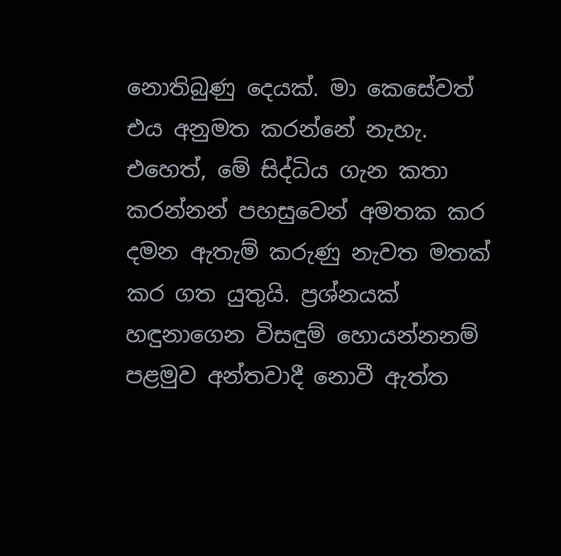නොතිබුණු දෙයක්. මා කෙසේවත් එය අනුමත කරන්නේ නැහැ. එහෙත්, මේ සිද්ධිය ගැන කතා කරන්නන් පහසුවෙන් අමතක කර දමන ඇතැම් කරුණු නැවත මතක් කර ගත යුතුයි. ප්‍රශ්නයක් හඳුනාගෙන විසඳුම් හොයන්නනම් පළමුව අන්තවාදී නොවී ඇත්ත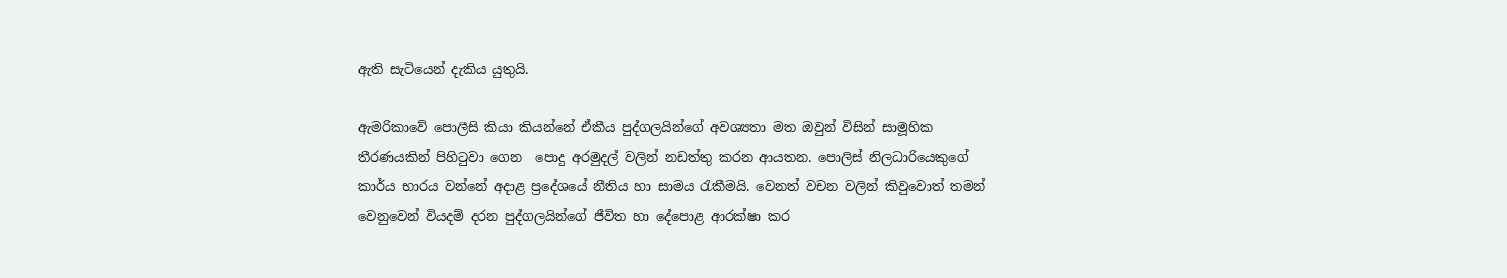ඇති සැටියෙන් දැකිය යුතුයි.

ඇමරිකාවේ පොලීසි කියා කියන්නේ ඒකීය පුද්ගලයින්ගේ අවශ්‍යතා මත ඔවුන් විසින් සාමූහික තීරණයකින් පිහිටුවා ගෙන  පොදු අරමුදල් වලින් නඩත්තු කරන ආයතන. පොලිස් නිලධාරියෙකුගේ කාර්ය භාරය වන්නේ අදාළ ප්‍රදේශයේ නීතිය හා සාමය රැකීමයි. වෙනත් වචන වලින් කිවුවොත් තමන් වෙනුවෙන් වියදම් දරන පුද්ගලයින්ගේ ජීවිත හා දේපොළ ආරක්ෂා කර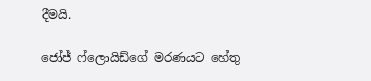දීමයි.

ජෝජ් ෆ්ලොයිඩ්ගේ මරණයට හේතු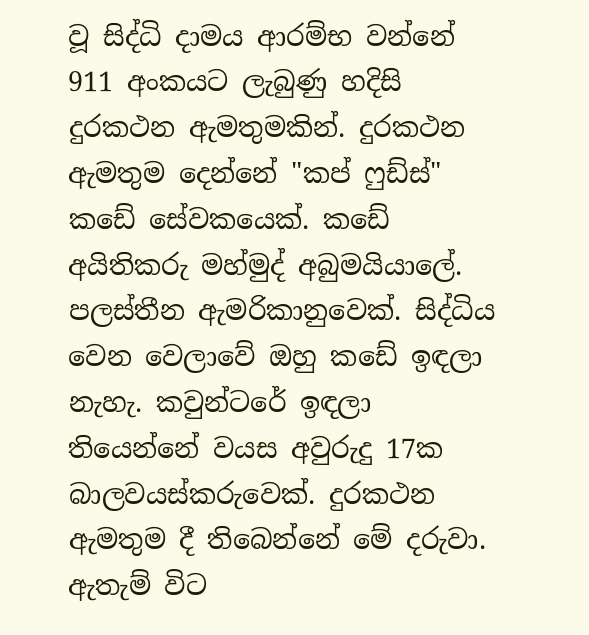වූ සිද්ධි දාමය ආරම්භ වන්නේ 911 අංකයට ලැබුණු හදිසි දුරකථන ඇමතුමකින්. දුරකථන ඇමතුම දෙන්නේ "කප් ෆුඩ්ස්" කඩේ සේවකයෙක්. කඩේ අයිතිකරු මහ්මුද් අබුමයියාලේ. පලස්තීන ඇමරිකානුවෙක්. සිද්ධිය වෙන වෙලාවේ ඔහු කඩේ ඉඳලා නැහැ. කවුන්ටරේ ඉඳලා තියෙන්නේ වයස අවුරුදු 17ක බාලවයස්කරුවෙක්. දුරකථන ඇමතුම දී තිබෙන්නේ මේ දරුවා. ඇතැම් විට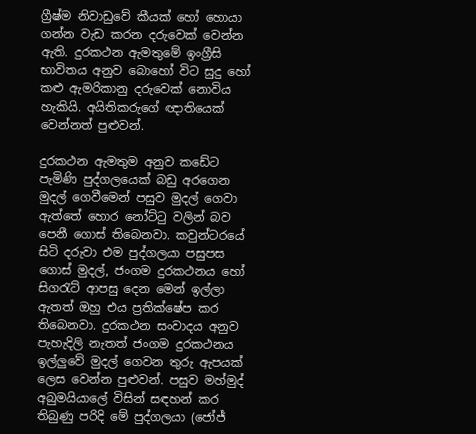ග්‍රීෂ්ම නිවාඩුවේ කීයක් හෝ හොයා ගන්න වැඩ කරන දරුවෙක් වෙන්න ඇති. දුරකථන ඇමතුමේ ඉංග්‍රීසි භාවිතය අනුව බොහෝ විට සුදු හෝ කළු ඇමරිකානු දරුවෙක් නොවිය හැකියි. අයිතිකරුගේ ඥාතියෙක් වෙන්නත් පුළුවන්.

දුරකථන ඇමතුම අනුව කඩේට පැමිණි පුද්ගලයෙක් බඩු අරගෙන මුදල් ගෙවීමෙන් පසුව මුදල් ගෙවා ඇත්තේ හොර නෝට්ටු වලින් බව පෙනී ගොස් තිබෙනවා. කවුන්ටරයේ සිටි දරුවා එම පුද්ගලයා පසුපස ගොස් මුදල්, ජංගම දුරකථනය හෝ සිගරැට් ආපසු දෙන මෙන් ඉල්ලා ඇතත් ඔහු එය ප්‍රතික්ෂේප කර තිබෙනවා. දුරකථන සංවාදය අනුව පැහැදිලි නැතත් ජංගම දුරකථනය ඉල්ලුවේ මුදල් ගෙවන තුරු ඇපයක් ලෙස වෙන්න පුළුවන්. පසුව මහ්මුද් අබුමයියාලේ විසින් සඳහන් කර තිබුණු පරිදි මේ පුද්ගලයා (ජෝජ්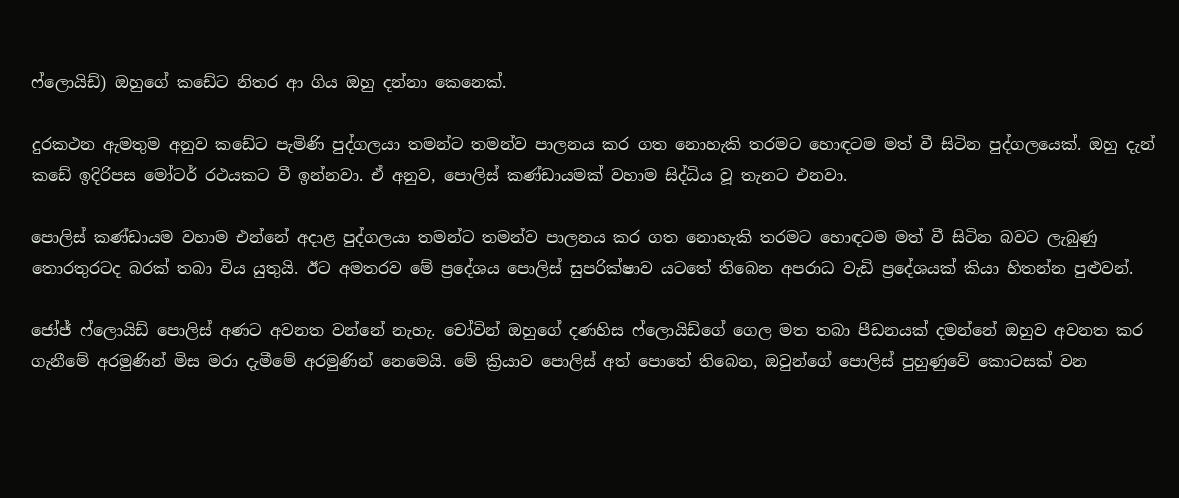ෆ්ලොයිඩ්) ඔහුගේ කඩේට නිතර ආ ගිය ඔහු දන්නා කෙනෙක්.

දුරකථන ඇමතුම අනුව කඩේට පැමිණි පුද්ගලයා තමන්ට තමන්ව පාලනය කර ගත නොහැකි තරමට හොඳටම මත් වී සිටින පුද්ගලයෙක්. ඔහු දැන් කඩේ ඉදිරිපස මෝටර් රථයකට වී ඉන්නවා. ඒ අනුව, පොලිස් කණ්ඩායමක් වහාම සිද්ධිය වූ තැනට එනවා.

පොලිස් කණ්ඩායම වහාම එන්නේ අදාළ පුද්ගලයා තමන්ට තමන්ව පාලනය කර ගත නොහැකි තරමට හොඳටම මත් වී සිටින බවට ලැබුණු තොරතුරටද බරක් තබා විය යුතුයි. ඊට අමතරව මේ ප්‍රදේශය පොලිස් සුපරික්ෂාව යටතේ තිබෙන අපරාධ වැඩි ප්‍රදේශයක් කියා හිතන්න පුළුවන්.

ජෝජ් ෆ්ලොයිඩ් පොලිස් අණට අවනත වන්නේ නැහැ. චෝවින් ඔහුගේ දණහිස ෆ්ලොයිඩ්ගේ ගෙල මත තබා පීඩනයක් දමන්නේ ඔහුව අවනත කර ගැනීමේ අරමුණින් මිස මරා දැමීමේ අරමුණින් නෙමෙයි. මේ ක්‍රියාව පොලිස් අත් පොතේ තිබෙන, ඔවුන්ගේ පොලිස් පුහුණුවේ කොටසක් වන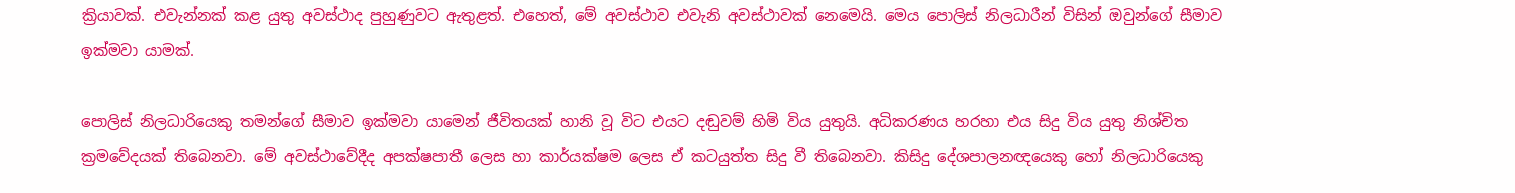ක්‍රියාවක්. එවැන්නක් කළ යුතු අවස්ථාද පුහුණුවට ඇතුළත්. එහෙත්, මේ අවස්ථාව එවැනි අවස්ථාවක් නෙමෙයි. මෙය පොලිස් නිලධාරීන් විසින් ඔවුන්ගේ සීමාව ඉක්මවා යාමක්.

පොලිස් නිලධාරියෙකු තමන්ගේ සීමාව ඉක්මවා යාමෙන් ජීවිතයක් හානි වූ විට එයට දඬුවම් හිමි විය යුතුයි. අධිකරණය හරහා එය සිදු විය යුතු නිශ්චිත ක්‍රමවේදයක් තිබෙනවා. මේ අවස්ථාවේදීද අපක්ෂපාතී ලෙස හා කාර්යක්ෂම ලෙස ඒ කටයුත්ත සිදු වී තිබෙනවා. කිසිදු දේශපාලනඥයෙකු හෝ නිලධාරියෙකු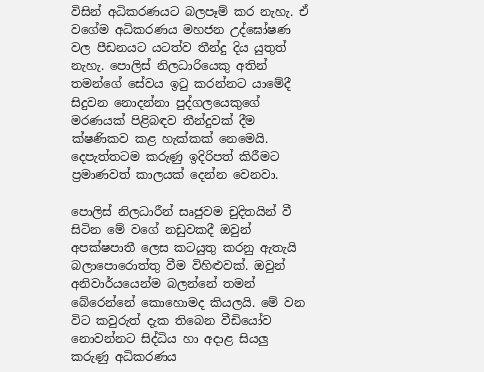විසින් අධිකරණයට බලපෑම් කර නැහැ. ඒ වගේම අධිකරණය මහජන උද්ඝෝෂණ වල පීඩනයට යටත්ව තීන්දු දිය යුතුත් නැහැ. පොලිස් නිලධාරියෙකු අතින් තමන්ගේ සේවය ඉටු කරන්නට යාමේදී සිදුවන නොදන්නා පුද්ගලයෙකුගේ මරණයක් පිළිබඳව තීන්දුවක් දීම ක්ෂණිකව කළ හැක්කක් නෙමෙයි. දෙපැත්තටම කරුණු ඉදිරිපත් කිරීමට ප්‍රමාණවත් කාලයක් දෙන්න වෙනවා.

පොලිස් නිලධාරීන් සෘජුවම චුදිතයින් වී සිටින මේ වගේ නඩුවකදී ඔවුන් අපක්ෂපාතී ලෙස කටයුතු කරනු ඇතැයි බලාපොරොත්තු වීම විහිළුවක්. ඔවුන් අනිවාර්යයෙන්ම බලන්නේ තමන් බේරෙන්නේ කොහොමද කියලයි. මේ වන විට කවුරුත් දැක තිබෙන වීඩියෝව නොවන්නට සිද්ධිය හා අදාළ සියලු කරුණු අධිකරණය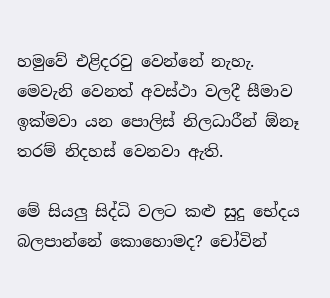හමුවේ එළිදරවු වෙන්නේ නැහැ. මෙවැනි වෙනත් අවස්ථා වලදී සීමාව ඉක්මවා යන පොලිස් නිලධාරීන් ඕනෑ තරම් නිදහස් වෙනවා ඇති.

මේ සියලු සිද්ධි වලට කළු සුදු භේදය බලපාන්නේ කොහොමද? චෝවින්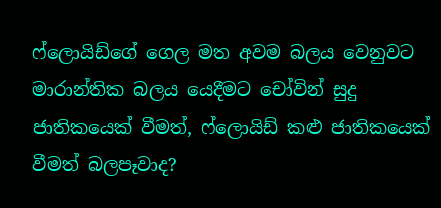ෆ්ලොයිඩ්ගේ ගෙල මත අවම බලය වෙනුවට මාරාන්තික බලය යෙදීමට චෝවින් සුදු ජාතිකයෙක් වීමත්, ෆ්ලොයිඩ් කළු ජාතිකයෙක් වීමත් බලපෑවාද?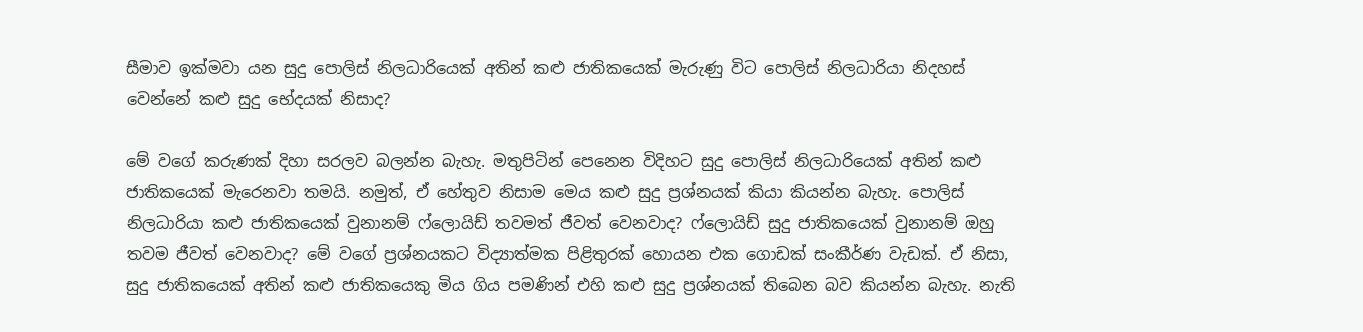සීමාව ඉක්මවා යන සුදු පොලිස් නිලධාරියෙක් අතින් කළු ජාතිකයෙක් මැරුණු විට පොලිස් නිලධාරියා නිදහස් වෙන්නේ කළු සුදු භේදයක් නිසාද?

මේ වගේ කරුණක් දිහා සරලව බලන්න බැහැ. මතුපිටින් පෙනෙන විදිහට සුදු පොලිස් නිලධාරියෙක් අතින් කළු ජාතිකයෙක් මැරෙනවා තමයි. නමුත්, ඒ හේතුව නිසාම මෙය කළු සුදු ප්‍රශ්නයක් කියා කියන්න බැහැ. පොලිස් නිලධාරියා කළු ජාතිකයෙක් වුනානම් ෆ්ලොයිඩ් තවමත් ජීවත් වෙනවාද? ෆ්ලොයිඩ් සුදු ජාතිකයෙක් වුනානම් ඔහු තවම ජීවත් වෙනවාද? මේ වගේ ප්‍රශ්නයකට විද්‍යාත්මක පිළිතුරක් හොයන එක ගොඩක් සංකීර්ණ වැඩක්. ඒ නිසා, සුදු ජාතිකයෙක් අතින් කළු ජාතිකයෙකු මිය ගිය පමණින් එහි කළු සුදු ප්‍රශ්නයක් තිබෙන බව කියන්න බැහැ. නැති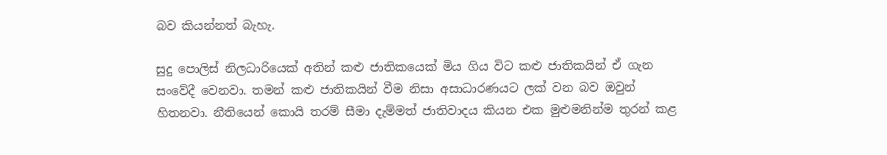බව කියන්නත් බැහැ.

සුදු පොලිස් නිලධාරියෙක් අතින් කළු ජාතිකයෙක් මිය ගිය විට කළු ජාතිකයින් ඒ ගැන සංවේදී වෙනවා. තමන් කළු ජාතිකයින් වීම නිසා අසාධාරණයට ලක් වන බව ඔවුන් හිතනවා. නීතියෙන් කොයි තරම් සීමා දැම්මත් ජාතිවාදය කියන එක මුළුමනින්ම තුරන් කළ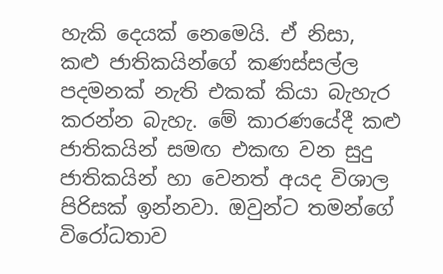හැකි දෙයක් නෙමෙයි. ඒ නිසා, කළු ජාතිකයින්ගේ කණස්සල්ල පදමනක් නැති එකක් කියා බැහැර කරන්න බැහැ. මේ කාරණයේදී කළු ජාතිකයින් සමඟ එකඟ වන සුදු ජාතිකයින් හා වෙනත් අයද විශාල පිරිසක් ඉන්නවා. ඔවුන්ට තමන්ගේ විරෝධතාව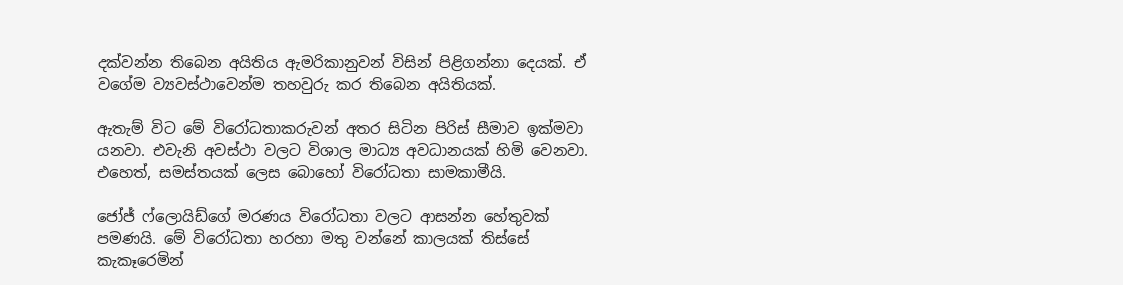දක්වන්න තිබෙන අයිතිය ඇමරිකානුවන් විසින් පිළිගන්නා දෙයක්. ඒ වගේම ව්‍යවස්ථාවෙන්ම තහවුරු කර තිබෙන අයිතියක්.

ඇතැම් විට මේ විරෝධතාකරුවන් අතර සිටින පිරිස් සීමාව ඉක්මවා යනවා. එවැනි අවස්ථා වලට විශාල මාධ්‍ය අවධානයක් හිමි වෙනවා. එහෙත්, සමස්තයක් ලෙස බොහෝ විරෝධතා සාමකාමීයි.

ජෝජ් ෆ්ලොයිඩ්ගේ මරණය විරෝධතා වලට ආසන්න හේතුවක් පමණයි. මේ විරෝධතා හරහා මතු වන්නේ කාලයක් තිස්සේ කැකෑරෙමින්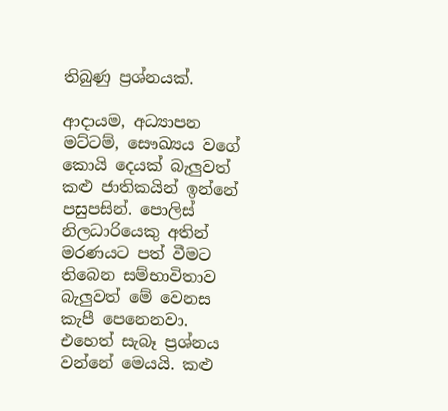තිබුණු ප්‍රශ්නයක්.

ආදායම, අධ්‍යාපන මට්ටම්, සෞඛ්‍යය වගේ කොයි දෙයක් බැලුවත් කළු ජාතිකයින් ඉන්නේ පසුපසින්. පොලිස් නිලධාරියෙකු අතින් මරණයට පත් වීමට තිබෙන සම්භාවිතාව බැලුවත් මේ වෙනස කැපී පෙනෙනවා. එහෙත් සැබෑ ප්‍රශ්නය වන්නේ මෙයයි. කළු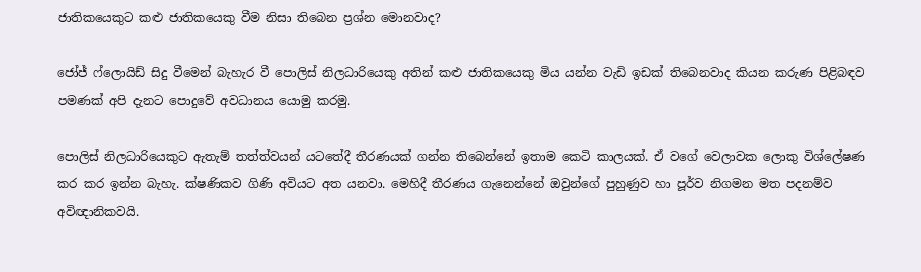ජාතිකයෙකුට කළු ජාතිකයෙකු වීම නිසා තිබෙන ප්‍රශ්න මොනවාද?

ජෝජ් ෆ්ලොයිඩ් සිදු වීමෙන් බැහැර වී පොලිස් නිලධාරියෙකු අතින් කළු ජාතිකයෙකු මිය යන්න වැඩි ඉඩක් තිබෙනවාද කියන කරුණ පිළිබඳව පමණක් අපි දැනට පොදුවේ අවධානය යොමු කරමු.

පොලිස් නිලධාරියෙකුට ඇතැම් තත්ත්වයන් යටතේදී තීරණයක් ගන්න තිබෙන්නේ ඉතාම කෙටි කාලයක්. ඒ වගේ වෙලාවක ලොකු විශ්ලේෂණ කර කර ඉන්න බැහැ. ක්ෂණිකව ගිණි අවියට අත යනවා. මෙහිදී තීරණය ගැනෙන්නේ ඔවුන්ගේ පුහුණුව හා පූර්ව නිගමන මත පදනම්ව අවිඥානිකවයි.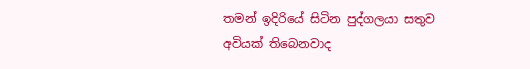තමන් ඉදිරියේ සිටින පුද්ගලයා සතුව අවියක් තිබෙනවාද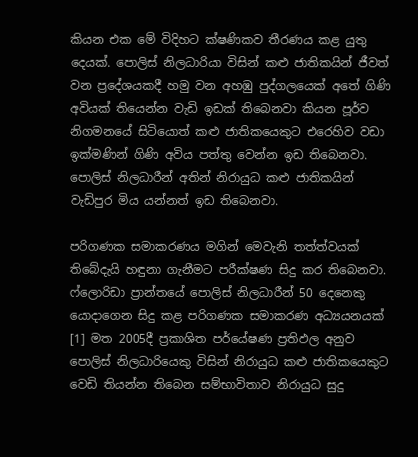කියන එක මේ විදිහට ක්ෂණිකව තීරණය කළ යුතු දෙයක්. පොලිස් නිලධාරියා විසින් කළු ජාතිකයින් ජීවත් වන ප්‍රදේශයකදී හමු වන අහඹු පුද්ගලයෙක් අතේ ගිණි අවියක් තියෙන්න වැඩි ඉඩක් තිබෙනවා කියන පූර්ව නිගමනයේ සිටියොත් කළු ජාතිකයෙකුට එරෙහිව වඩා ඉක්මණින් ගිණි අවිය පත්තු වෙන්න ඉඩ තිබෙනවා. පොලිස් නිලධාරීන් අතින් නිරායුධ කළු ජාතිකයින් වැඩිපුර මිය යන්නත් ඉඩ තිබෙනවා.

පරිගණක සමාකරණය මගින් මෙවැනි තත්ත්වයක් තිබේදැයි හඳුනා ගැනීමට පරීක්ෂණ සිදු කර තිබෙනවා. ෆ්ලොරිඩා ප්‍රාන්තයේ පොලිස් නිලධාරීන් 50 දෙනෙකු යොදාගෙන සිදු කළ පරිගණක සමාකරණ අධ්‍යයනයක් [1] මත 2005දී ප්‍රකාශිත පර්යේෂණ ප්‍රතිඵල අනුව පොලිස් නිලධාරියෙකු විසින් නිරායුධ කළු ජාතිකයෙකුට වෙඩි තියන්න තිබෙන සම්භාවිතාව නිරායුධ සුදු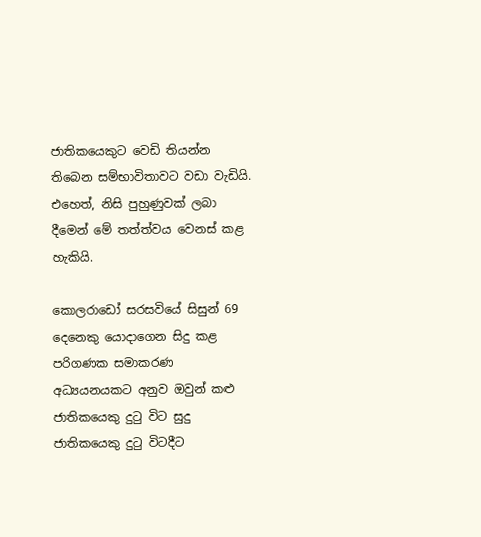ජාතිකයෙකුට වෙඩි තියන්න තිබෙන සම්භාවිතාවට වඩා වැඩියි. එහෙත්, නිසි පුහුණුවක් ලබා දීමෙන් මේ තත්ත්වය වෙනස් කළ හැකියි.

කොලරාඩෝ සරසවියේ සිසුන් 69 දෙනෙකු යොදාගෙන සිදු කළ පරිගණක සමාකරණ අධ්‍යයනයකට අනුව ඔවුන් කළු ජාතිකයෙකු දුටු විට සුදු ජාතිකයෙකු දුටු විටදීට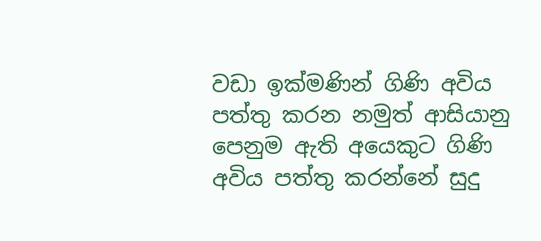වඩා ඉක්මණින් ගිණි අවිය පත්තු කරන නමුත් ආසියානු පෙනුම ඇති අයෙකුට ගිණි අවිය පත්තු කරන්නේ සුදු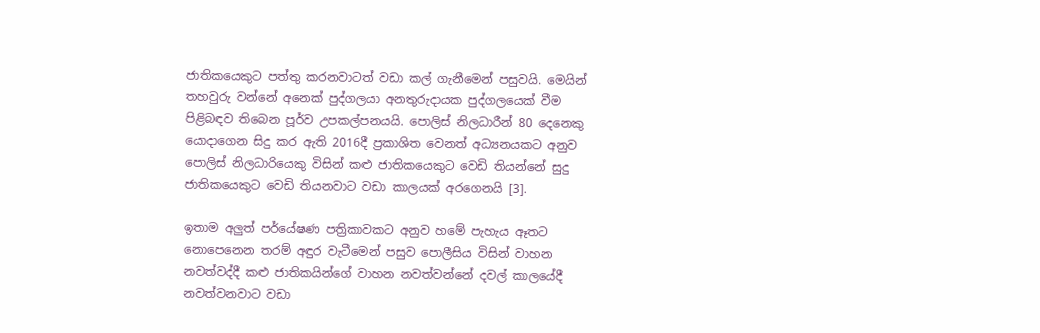ජාතිකයෙකුට පත්තු කරනවාටත් වඩා කල් ගැනීමෙන් පසුවයි. මෙයින් තහවුරු වන්නේ අනෙක් පුද්ගලයා අනතුරුදායක පුද්ගලයෙක් වීම පිළිබඳව තිබෙන පූර්ව උපකල්පනයයි. පොලිස් නිලධාරීන් 80 දෙනෙකු යොදාගෙන සිදු කර ඇති 2016දී ප්‍රකාශිත වෙනත් අධ්‍යනයකට අනුව පොලිස් නිලධාරියෙකු විසින් කළු ජාතිකයෙකුට වෙඩි තියන්නේ සුදු ජාතිකයෙකුට වෙඩි තියනවාට වඩා කාලයක් අරගෙනයි [3].

ඉතාම අලුත් පර්යේෂණ පත්‍රිකාවකට අනුව හමේ පැහැය ඈතට නොපෙනෙන තරම් අඳුර වැටීමෙන් පසුව පොලීසිය විසින් වාහන නවත්වද්දී කළු ජාතිකයින්ගේ වාහන නවත්වන්නේ දවල් කාලයේදී නවත්වනවාට වඩා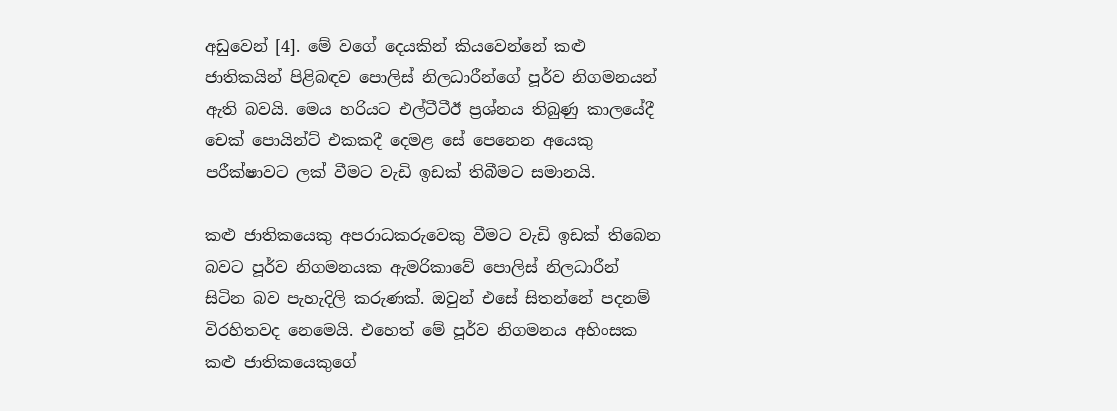අඩුවෙන් [4]. මේ වගේ දෙයකින් කියවෙන්නේ කළු ජාතිකයින් පිළිබඳව පොලිස් නිලධාරීන්ගේ පූර්ව නිගමනයන් ඇති බවයි. මෙය හරියට එල්ටීටීඊ ප්‍රශ්නය තිබුණු කාලයේදී චෙක් පොයින්ට් එකකදී දෙමළ සේ පෙනෙන අයෙකු පරීක්ෂාවට ලක් වීමට වැඩි ඉඩක් තිබීමට සමානයි.

කළු ජාතිකයෙකු අපරාධකරුවෙකු වීමට වැඩි ඉඩක් තිබෙන බවට පූර්ව නිගමනයක ඇමරිකාවේ පොලිස් නිලධාරීන් සිටින බව පැහැදිලි කරුණක්. ඔවුන් එසේ සිතන්නේ පදනම් විරහිතවද නෙමෙයි. එහෙත් මේ පූර්ව නිගමනය අහිංසක කළු ජාතිකයෙකුගේ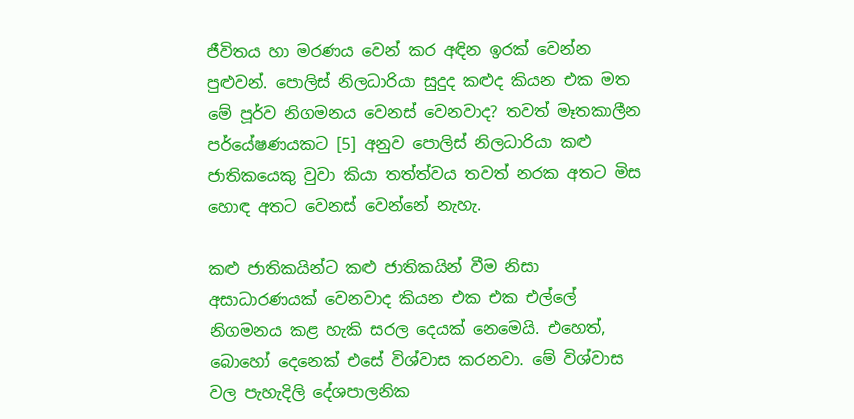ජීවිතය හා මරණය වෙන් කර අඳින ඉරක් වෙන්න පුළුවන්. පොලිස් නිලධාරියා සුදුද කළුද කියන එක මත මේ පූර්ව නිගමනය වෙනස් වෙනවාද? තවත් මෑතකාලීන පර්යේෂණයකට [5] අනුව පොලිස් නිලධාරියා කළු ජාතිකයෙකු වුවා කියා තත්ත්වය තවත් නරක අතට මිස හොඳ අතට වෙනස් වෙන්නේ නැහැ.

කළු ජාතිකයින්ට කළු ජාතිකයින් වීම නිසා අසාධාරණයක් වෙනවාද කියන එක එක එල්ලේ නිගමනය කළ හැකි සරල දෙයක් නෙමෙයි. එහෙත්, බොහෝ දෙනෙක් එසේ විශ්වාස කරනවා. මේ විශ්වාස වල පැහැදිලි දේශපාලනික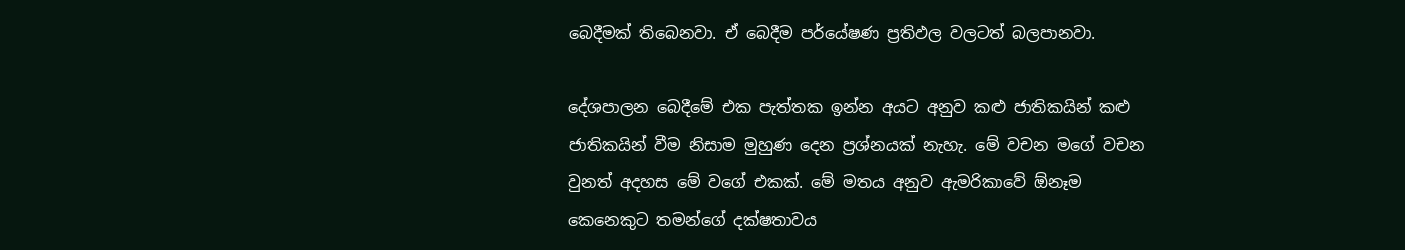බෙදීමක් තිබෙනවා. ඒ බෙදීම පර්යේෂණ ප්‍රතිඵල වලටත් බලපානවා.

දේශපාලන බෙදීමේ එක පැත්තක ඉන්න අයට අනුව කළු ජාතිකයින් කළු ජාතිකයින් වීම නිසාම මුහුණ දෙන ප්‍රශ්නයක් නැහැ. මේ වචන මගේ වචන වුනත් අදහස මේ වගේ එකක්. මේ මතය අනුව ඇමරිකාවේ ඕනෑම කෙනෙකුට තමන්ගේ දක්ෂතාවය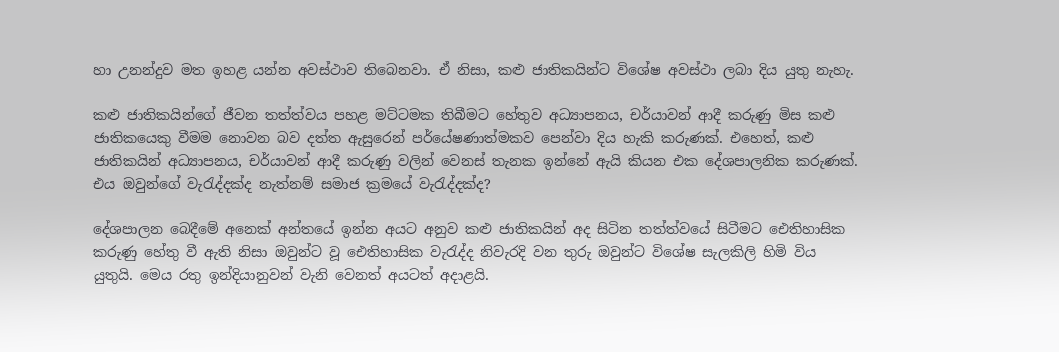හා උනන්දුව මත ඉහළ යන්න අවස්ථාව තිබෙනවා. ඒ නිසා, කළු ජාතිකයින්ට විශේෂ අවස්ථා ලබා දිය යුතු නැහැ.

කළු ජාතිකයින්ගේ ජීවන තත්ත්වය පහළ මට්ටමක තිබීමට හේතුව අධ්‍යාපනය, චර්යාවන් ආදී කරුණු මිස කළු ජාතිකයෙකු වීමම නොවන බව දත්ත ඇසුරෙන් පර්යේෂණාත්මකව පෙන්වා දිය හැකි කරුණක්. එහෙත්, කළු ජාතිකයින් අධ්‍යාපනය, චර්යාවන් ආදී කරුණු වලින් වෙනස් තැනක ඉන්නේ ඇයි කියන එක දේශපාලනික කරුණක්. එය ඔවුන්ගේ වැරැද්දක්ද නැත්නම් සමාජ ක්‍රමයේ වැරැද්දක්ද?

දේශපාලන බෙදීමේ අනෙක් අන්තයේ ඉන්න අයට අනුව කළු ජාතිකයින් අද සිටින තත්ත්වයේ සිටීමට ඓතිහාසික කරුණු හේතු වී ඇති නිසා ඔවුන්ට වූ ඓතිහාසික වැරැද්ද නිවැරදි වන තුරු ඔවුන්ට විශේෂ සැලකිලි හිමි විය යුතුයි. මෙය රතු ඉන්දියානුවන් වැනි වෙනත් අයටත් අදාළයි.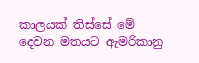කාලයක් තිස්සේ මේ දෙවන මතයට ඇමරිකානු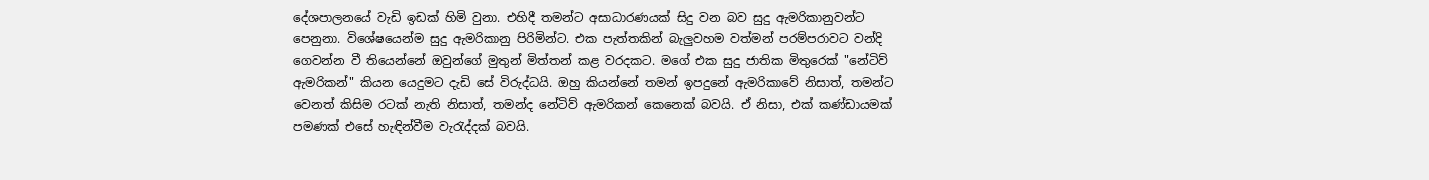දේශපාලනයේ වැඩි ඉඩක් හිමි වුනා. එහිදී තමන්ට අසාධාරණයක් සිදු වන බව සුදු ඇමරිකානුවන්ට පෙනුනා. විශේෂයෙන්ම සුදු ඇමරිකානු පිරිමින්ට. එක පැත්තකින් බැලුවහම වත්මන් පරම්පරාවට වන්දි ගෙවන්න වී තියෙන්නේ ඔවුන්ගේ මුතුන් මිත්තන් කළ වරදකට. මගේ එක සුදු ජාතික මිතුරෙක් "නේටිව් ඇමරිකන්" කියන යෙදුමට දැඩි සේ විරුද්ධයි. ඔහු කියන්නේ තමන් ඉපදුනේ ඇමරිකාවේ නිසාත්, තමන්ට වෙනත් කිසිම රටක් නැති නිසාත්, තමන්ද නේටිව් ඇමරිකන් කෙනෙක් බවයි. ඒ නිසා, එක් කණ්ඩායමක් පමණක් එසේ හැඳින්වීම වැරැද්දක් බවයි.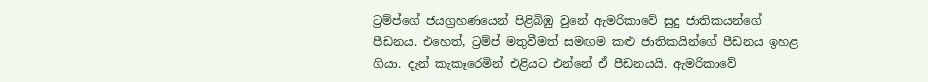ට්‍රම්ප්ගේ ජයග්‍රහණයෙන් පිළිබිඹු වුනේ ඇමරිකාවේ සුදු ජාතිකයන්ගේ පීඩනය. එහෙත්, ට්‍රම්ප් මතුවීමත් සමඟම කළු ජාතිකයින්ගේ පීඩනය ඉහළ ගියා. දැන් කැකෑරෙමින් එළියට එන්නේ ඒ පීඩනයයි. ඇමරිකාවේ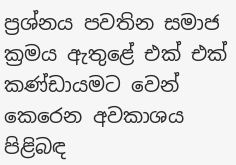ප්‍රශ්නය පවතින සමාජ ක්‍රමය ඇතුළේ එක් එක් කණ්ඩායමට වෙන් කෙරෙන අවකාශය පිළිබඳ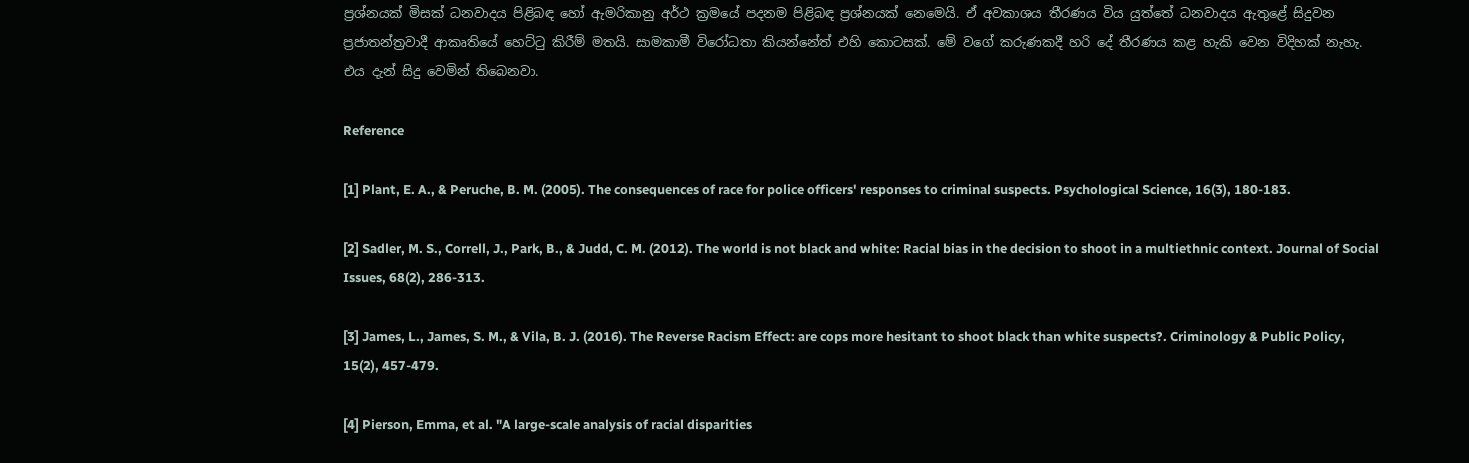ප්‍රශ්නයක් මිසක් ධනවාදය පිළිබඳ හෝ ඇමරිකානු අර්ථ ක්‍රමයේ පදනම පිළිබඳ ප්‍රශ්නයක් නෙමෙයි. ඒ අවකාශය තීරණය විය යුත්තේ ධනවාදය ඇතුළේ සිදුවන ප්‍රජාතන්ත්‍රවාදී ආකෘතියේ හෙට්ටු කිරීම් මතයි. සාමකාමී විරෝධතා කියන්නේත් එහි කොටසක්. මේ වගේ කරුණකදී හරි දේ තීරණය කළ හැකි වෙන විදිහක් නැහැ. එය දැන් සිදු වෙමින් තිබෙනවා.

Reference

[1] Plant, E. A., & Peruche, B. M. (2005). The consequences of race for police officers' responses to criminal suspects. Psychological Science, 16(3), 180-183.

[2] Sadler, M. S., Correll, J., Park, B., & Judd, C. M. (2012). The world is not black and white: Racial bias in the decision to shoot in a multiethnic context. Journal of Social Issues, 68(2), 286-313.

[3] James, L., James, S. M., & Vila, B. J. (2016). The Reverse Racism Effect: are cops more hesitant to shoot black than white suspects?. Criminology & Public Policy, 15(2), 457-479.

[4] Pierson, Emma, et al. "A large-scale analysis of racial disparities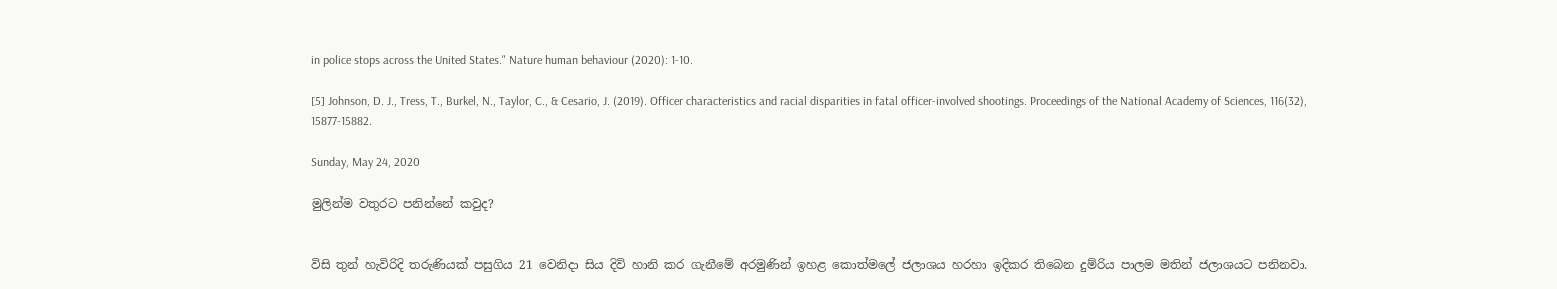in police stops across the United States." Nature human behaviour (2020): 1-10.

[5] Johnson, D. J., Tress, T., Burkel, N., Taylor, C., & Cesario, J. (2019). Officer characteristics and racial disparities in fatal officer-involved shootings. Proceedings of the National Academy of Sciences, 116(32), 15877-15882.

Sunday, May 24, 2020

මුලින්ම වතුරට පනින්නේ කවුද?


විසි තුන් හැවිරිදි තරුණියක් පසුගිය 21 වෙනිදා සිය දිවි හානි කර ගැනීමේ අරමුණින් ඉහළ කොත්මලේ ජලාශය හරහා ඉදිකර තිබෙන දුම්රිය පාලම මතින් ජලාශයට පනිනවා.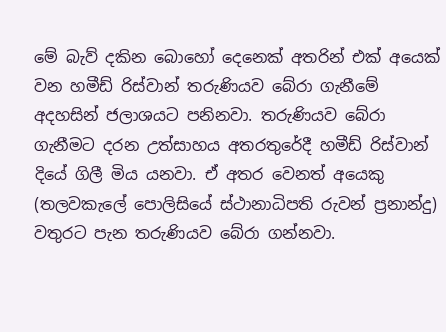මේ බැව් දකින බොහෝ දෙනෙක් අතරින් එක් අයෙක් වන හමීඩ් රිස්වාන් තරුණියව බේරා ගැනීමේ අදහසින් ජලාශයට පනිනවා. තරුණියව බේරා ගැනීමට දරන උත්සාහය අතරතුරේදී හමීඩ් රිස්වාන් දියේ ගිලී මිය යනවා. ඒ අතර වෙනත් අයෙකු (තලවකැලේ පොලිසියේ ස්ථානාධිපති රුවන් ප්‍රනාන්දු) වතුරට පැන තරුණියව බේරා ගන්නවා.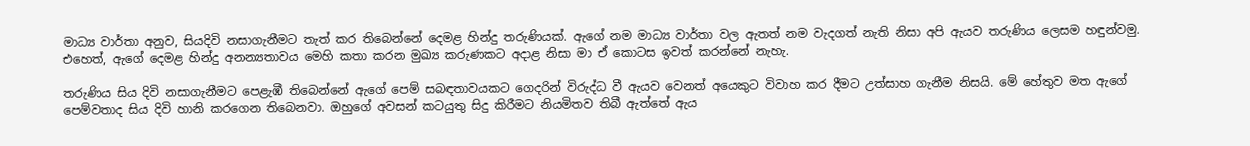මාධ්‍ය වාර්තා අනුව, සියදිවි නසාගැනීමට තැත් කර තිබෙන්නේ දෙමළ හින්දු තරුණියක්. ඇගේ නම මාධ්‍ය වාර්තා වල ඇතත් නම වැදගත් නැති නිසා අපි ඇයව තරුණිය ලෙසම හඳුන්වමු. එහෙත්, ඇගේ දෙමළ හින්දු අනන්‍යතාවය මෙහි කතා කරන මුඛ්‍ය කරුණකට අදාළ නිසා මා ඒ කොටස ඉවත් කරන්නේ නැහැ.

තරුණිය සිය දිවි නසාගැනීමට පෙළැඹී තිබෙන්නේ ඇගේ පෙම් සබඳතාවයකට ගෙදරින් විරුද්ධ වී ඇයව වෙනත් අයෙකුට විවාහ කර දීමට උත්සාහ ගැනීම නිසයි. මේ හේතුව මත ඇගේ පෙම්වතාද සිය දිවි හානි කරගෙන තිබෙනවා. ඔහුගේ අවසන් කටයුතු සිදු කිරීමට නියමිතව තිබී ඇත්තේ ඇය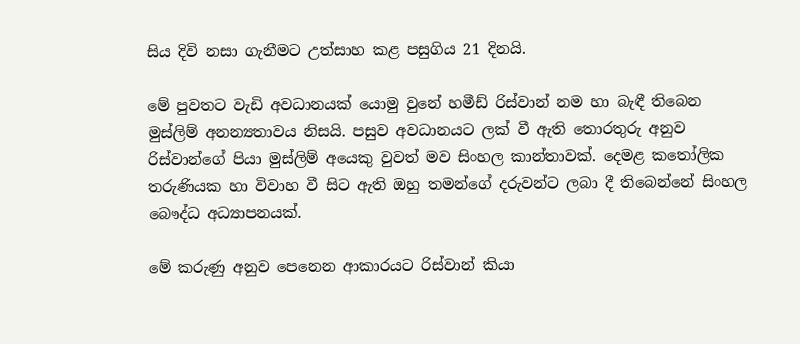සිය දිවි නසා ගැනීමට උත්සාහ කළ පසුගිය 21 දිනයි.

මේ පුවතට වැඩි අවධානයක් යොමු වුනේ හමීඩ් රිස්වාන් නම හා බැඳී තිබෙන මුස්ලිම් අනන්‍යතාවය නිසයි. පසුව අවධානයට ලක් වී ඇති තොරතුරු අනුව රිස්වාන්ගේ පියා මුස්ලිම් අයෙකු වුවත් මව සිංහල කාන්තාවක්. දෙමළ කතෝලික තරුණියක හා විවාහ වී සිට ඇති ඔහු තමන්ගේ දරුවන්ට ලබා දී තිබෙන්නේ සිංහල බෞද්ධ අධ්‍යාපනයක්.

මේ කරුණු අනුව පෙනෙන ආකාරයට රිස්වාන් කියා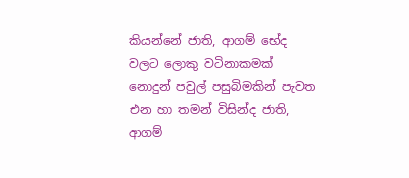කියන්නේ ජාති, ආගම් භේද වලට ලොකු වටිනාකමක් නොදුන් පවුල් පසුබිමකින් පැවත එන හා තමන් විසින්ද ජාති, ආගම්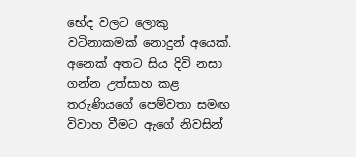භේද වලට ලොකු වටිනාකමක් නොදුන් අයෙක්. අනෙක් අතට සිය දිවි නසා ගන්න උත්සාහ කළ තරුණියගේ පෙම්වතා සමඟ විවාහ වීමට ඇගේ නිවසින්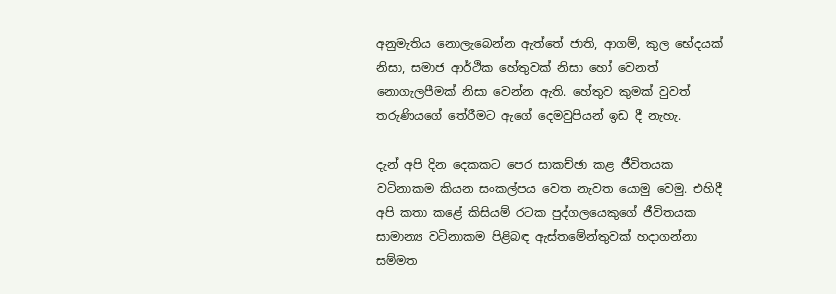අනුමැතිය නොලැබෙන්න ඇත්තේ ජාති, ආගම්, කුල භේදයක් නිසා, සමාජ ආර්ථික හේතුවක් නිසා හෝ වෙනත් නොගැලපීමක් නිසා වෙන්න ඇති. හේතුව කුමක් වුවත් තරුණියගේ තේරීමට ඇගේ දෙමවුපියන් ඉඩ දී නැහැ.

දැන් අපි දින දෙකකට පෙර සාකච්ඡා කළ ජීවිතයක වටිනාකම කියන සංකල්පය වෙත නැවත යොමු වෙමු. එහිදී අපි කතා කළේ කිසියම් රටක පුද්ගලයෙකුගේ ජීවිතයක සාමාන්‍ය වටිනාකම පිළිබඳ ඇස්තමේන්තුවක් හදාගන්නා සම්මත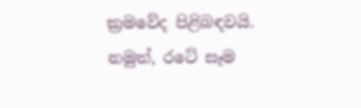ක්‍රමවේද පිළිබඳවයි. නමුත්, රටේ සෑම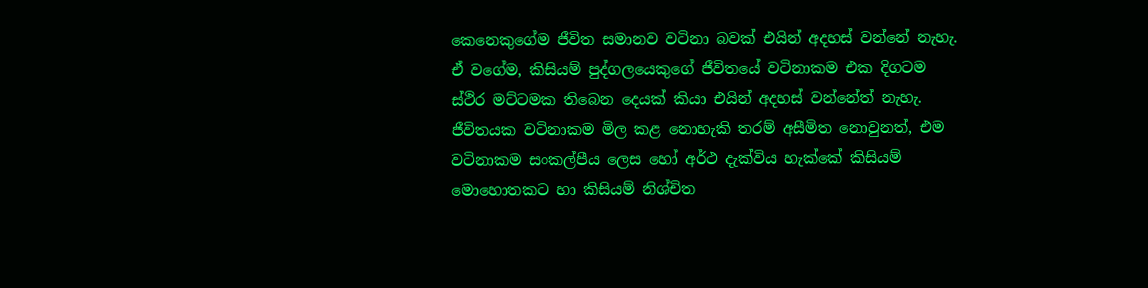කෙනෙකුගේම ජීවිත සමානව වටිනා බවක් එයින් අදහස් වන්නේ නැහැ. ඒ වගේම, කිසියම් පුද්ගලයෙකුගේ ජීවිතයේ වටිනාකම එක දිගටම ස්ථිර මට්ටමක තිබෙන දෙයක් කියා එයින් අදහස් වන්නේත් නැහැ. ජීවිතයක වටිනාකම මිල කළ නොහැකි තරම් අසීමිත නොවුනත්, එම වටිනාකම සංකල්පීය ලෙස හෝ අර්ථ දැක්විය හැක්කේ කිසියම් මොහොතකට හා කිසියම් නිශ්චිත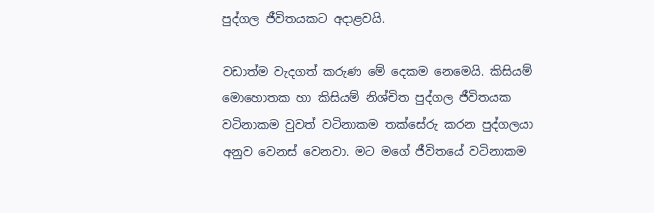පුද්ගල ජීවිතයකට අදාළවයි.

වඩාත්ම වැදගත් කරුණ මේ දෙකම නෙමෙයි. කිසියම් මොහොතක හා කිසියම් නිශ්චිත පුද්ගල ජීවිතයක වටිනාකම වුවත් වටිනාකම තක්සේරු කරන පුද්ගලයා අනුව වෙනස් වෙනවා. මට මගේ ජීවිතයේ වටිනාකම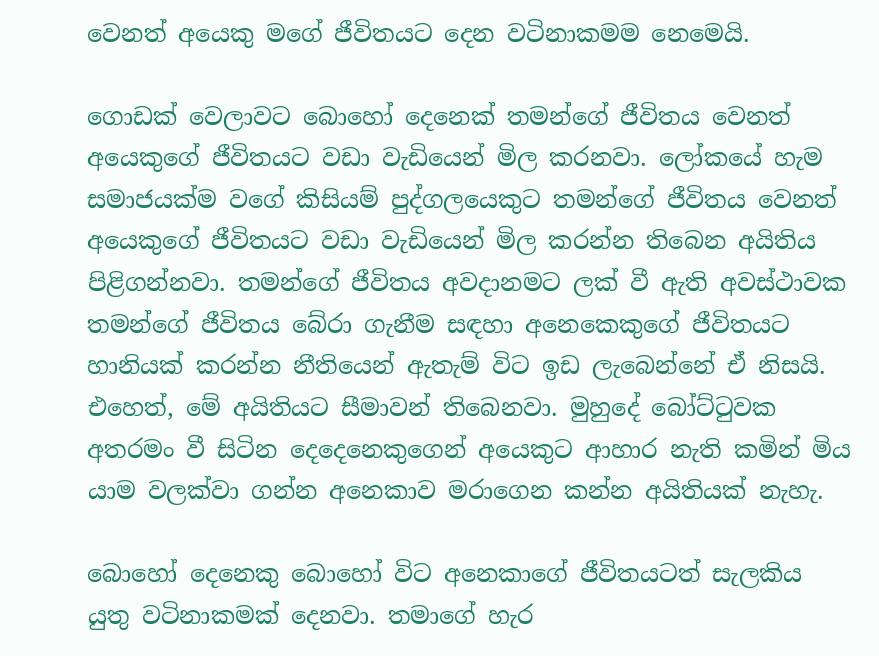වෙනත් අයෙකු මගේ ජීවිතයට දෙන වටිනාකමම නෙමෙයි.

ගොඩක් වෙලාවට බොහෝ දෙනෙක් තමන්ගේ ජීවිතය වෙනත් අයෙකුගේ ජීවිතයට වඩා වැඩියෙන් මිල කරනවා. ලෝකයේ හැම සමාජයක්ම වගේ කිසියම් පුද්ගලයෙකුට තමන්ගේ ජීවිතය වෙනත් අයෙකුගේ ජීවිතයට වඩා වැඩියෙන් මිල කරන්න තිබෙන අයිතිය පිළිගන්නවා. තමන්ගේ ජීවිතය අවදානමට ලක් වී ඇති අවස්ථාවක තමන්ගේ ජීවිතය බේරා ගැනීම සඳහා අනෙකෙකුගේ ජීවිතයට හානියක් කරන්න නීතියෙන් ඇතැම් විට ඉඩ ලැබෙන්නේ ඒ නිසයි. එහෙත්, මේ අයිතියට සීමාවන් තිබෙනවා. මුහුදේ බෝට්ටුවක අතරමං වී සිටින දෙදෙනෙකුගෙන් අයෙකුට ආහාර නැති කමින් මිය යාම වලක්වා ගන්න අනෙකාව මරාගෙන කන්න අයිතියක් නැහැ.

බොහෝ දෙනෙකු බොහෝ විට අනෙකාගේ ජීවිතයටත් සැලකිය යුතු වටිනාකමක් දෙනවා. තමාගේ හැර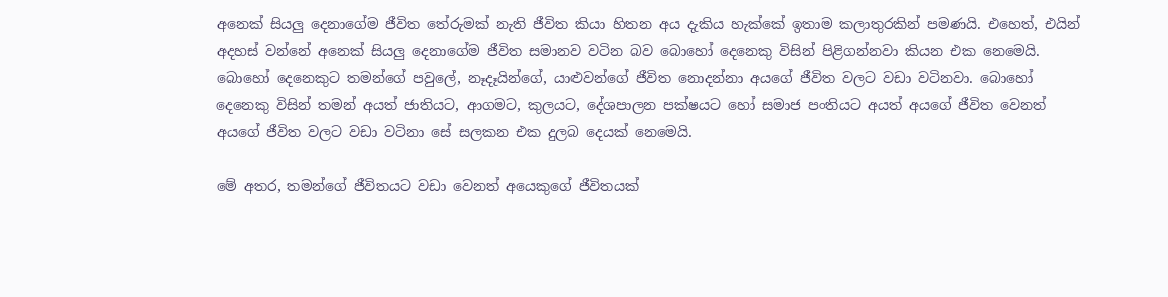අනෙක් සියලු දෙනාගේම ජීවිත තේරුමක් නැති ජීවිත කියා හිතන අය දැකිය හැක්කේ ඉතාම කලාතුරකින් පමණයි. එහෙත්, එයින් අදහස් වන්නේ අනෙක් සියලු දෙනාගේම ජීවිත සමානව වටින බව බොහෝ දෙනෙකු විසින් පිළිගන්නවා කියන එක නෙමෙයි. බොහෝ දෙනෙකුට තමන්ගේ පවුලේ, නෑදෑයින්ගේ, යාළුවන්ගේ ජීවිත නොදන්නා අයගේ ජීවිත වලට වඩා වටිනවා. බොහෝ දෙනෙකු විසින් තමන් අයත් ජාතියට, ආගමට, කුලයට, දේශපාලන පක්ෂයට හෝ සමාජ පංතියට අයත් අයගේ ජීවිත වෙනත් අයගේ ජීවිත වලට වඩා වටිනා සේ සලකන එක දුලබ දෙයක් නෙමෙයි.

මේ අතර, තමන්ගේ ජීවිතයට වඩා වෙනත් අයෙකුගේ ජීවිතයක්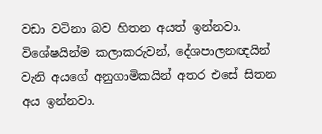වඩා වටිනා බව හිතන අයත් ඉන්නවා. විශේෂයින්ම කලාකරුවන්, දේශපාලනඥයින් වැනි අයගේ අනුගාමිකයින් අතර එසේ සිතන අය ඉන්නවා.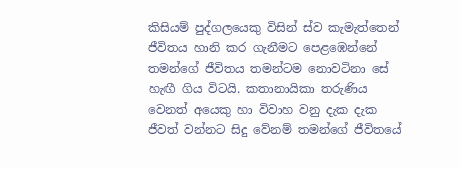කිසියම් පුද්ගලයෙකු විසින් ස්ව කැමැත්තෙන් ජීවිතය හානි කර ගැනීමට පෙළඹෙන්නේ තමන්ගේ ජීවිතය තමන්ටම නොවටිනා සේ හැඟී ගිය විටයි. කතානායිකා තරුණිය වෙනත් අයෙකු හා විවාහ වනු දැක දැක ජීවත් වන්නට සිදු වේනම් තමන්ගේ ජීවිතයේ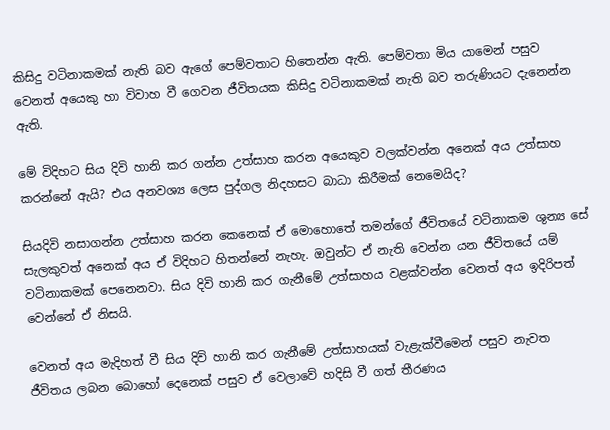කිසිදු වටිනාකමක් නැති බව ඇගේ පෙම්වතාට හිතෙන්න ඇති. පෙම්වතා මිය යාමෙන් පසුව වෙනත් අයෙකු හා විවාහ වී ගෙවන ජීවිතයක කිසිදු වටිනාකමක් නැති බව තරුණියට දැනෙන්න ඇති.

මේ විදිහට සිය දිවි හානි කර ගන්න උත්සාහ කරන අයෙකුව වලක්වන්න අනෙක් අය උත්සාහ කරන්නේ ඇයි? එය අනවශ්‍ය ලෙස පුද්ගල නිදහසට බාධා කිරීමක් නෙමෙයිද?

සියදිවි නසාගන්න උත්සාහ කරන කෙනෙක් ඒ මොහොතේ තමන්ගේ ජීවිතයේ වටිනාකම ශුන්‍ය සේ සැලකුවත් අනෙක් අය ඒ විදිහට හිතන්නේ නැහැ. ඔවුන්ට ඒ නැති වෙන්න යන ජීවිතයේ යම් වටිනාකමක් පෙනෙනවා. සිය දිවි හානි කර ගැනීමේ උත්සාහය වළක්වන්න වෙනත් අය ඉදිරිපත් වෙන්නේ ඒ නිසයි.

වෙනත් අය මැදිහත් වී සිය දිවි හානි කර ගැනීමේ උත්සාහයක් වැළැක්වීමෙන් පසුව නැවත ජීවිතය ලබන බොහෝ දෙනෙක් පසුව ඒ වෙලාවේ හදිසි වී ගත් තීරණය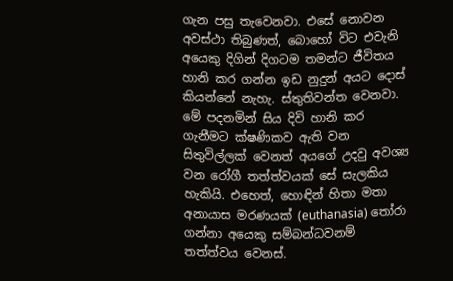ගැන පසු තැවෙනවා. එසේ නොවන අවස්ථා තිබුණත්, බොහෝ විට එවැනි අයෙකු දිගින් දිගටම තමන්ට ජීවිතය හානි කර ගන්න ඉඩ නුදුන් අයට දොස් කියන්නේ නැහැ. ස්තුතිවන්ත වෙනවා. මේ පදනමින් සිය දිවි හානි කර ගැනීමට ක්ෂණිකව ඇති වන සිතුවිල්ලක් වෙනත් අයගේ උදවු අවශ්‍ය වන රෝගී තත්ත්වයක් සේ සැලකිය හැකියි. එහෙත්, හොඳින් හිතා මතා අනායාස මරණයක් (euthanasia) තෝරා ගන්නා අයෙකු සම්බන්ධවනම් තත්ත්වය වෙනස්.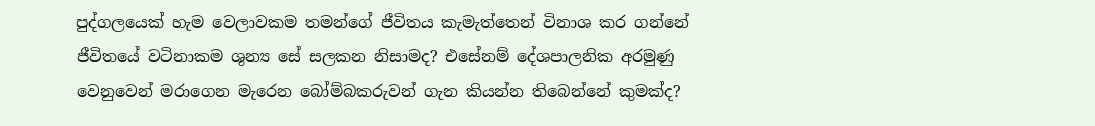පුද්ගලයෙක් හැම වෙලාවකම තමන්ගේ ජීවිතය කැමැත්තෙන් විනාශ කර ගන්නේ ජීවිතයේ වටිනාකම ශුන්‍ය සේ සලකන නිසාමද? එසේනම් දේශපාලනික අරමුණු වෙනුවෙන් මරාගෙන මැරෙන බෝම්බකරුවන් ගැන කියන්න තිබෙන්නේ කුමක්ද?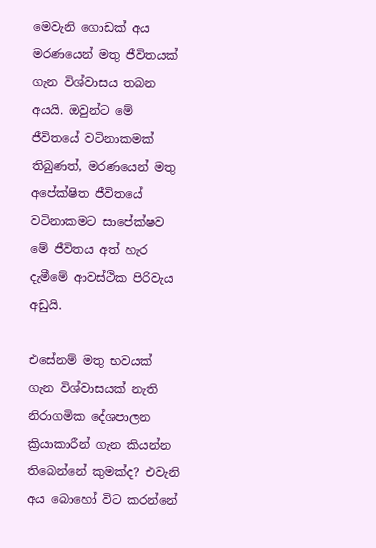මෙවැනි ගොඩක් අය මරණයෙන් මතු ජීවිතයක් ගැන විශ්වාසය තබන අයයි. ඔවුන්ට මේ ජීවිතයේ වටිනාකමක් තිබුණත්, මරණයෙන් මතු අපේක්ෂිත ජීවිතයේ වටිනාකමට සාපේක්ෂව මේ ජීවිතය අත් හැර දැමීමේ ආවස්ථික පිරිවැය අඩුයි.

එසේනම් මතු භවයක් ගැන විශ්වාසයක් නැති නිරාගමික දේශපාලන ක්‍රියාකාරීන් ගැන කියන්න තිබෙන්නේ කුමක්ද? එවැනි අය බොහෝ විට කරන්නේ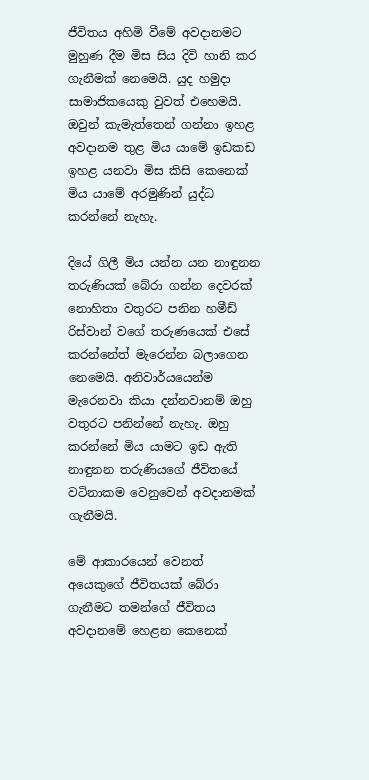ජීවිතය අහිමි වීමේ අවදානමට මුහුණ දීම මිස සිය දිවි හානි කර ගැනීමක් නෙමෙයි. යුද හමුදා සාමාජිකයෙකු වුවත් එහෙමයි. ඔවුන් කැමැත්තෙන් ගන්නා ඉහළ අවදානම තුළ මිය යාමේ ඉඩකඩ ඉහළ යනවා මිස කිසි කෙනෙක් මිය යාමේ අරමුණින් යුද්ධ කරන්නේ නැහැ.

දියේ ගිලී මිය යන්න යන නාඳුනන තරුණියක් බේරා ගන්න දෙවරක් නොහිතා වතුරට පනින හමීඩ් රිස්වාන් වගේ තරුණයෙක් එසේ කරන්නේත් මැරෙන්න බලාගෙන නෙමෙයි. අනිවාර්යයෙන්ම මැරෙනවා කියා දන්නවානම් ඔහු වතුරට පනින්නේ නැහැ. ඔහු කරන්නේ මිය යාමට ඉඩ ඇති නාඳුනන තරුණියගේ ජීවිතයේ වටිනාකම වෙනුවෙන් අවදානමක් ගැනීමයි.

මේ ආකාරයෙන් වෙනත් අයෙකුගේ ජීවිතයක් බේරා ගැනීමට තමන්ගේ ජීවිතය අවදානමේ හෙළන කෙනෙක්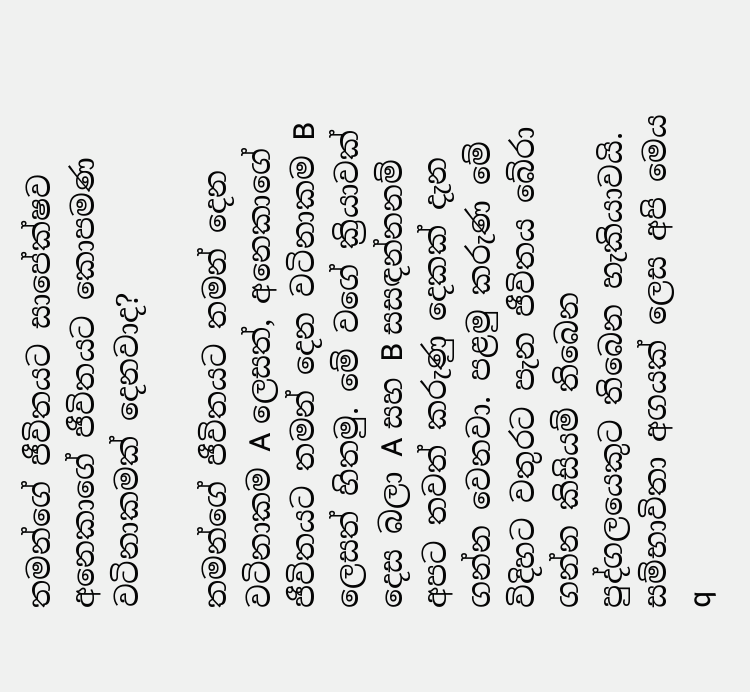තමන්ගේ ජීවිතයට සාපේක්ෂව අනෙකාගේ ජීවිතයට කොපමණ වටිනාකමක් දෙනවාද?

තමන්ගේ ජීවිතයට තමන් දෙන වටිනාකම A ලෙසත්, අනෙකාගේ ජීවිතයට තමන් දෙන වටිනාකම B ලෙසත් හිතමු. මේ වගේ ක්‍රියාවක් දෙස බලා A සහ B සසඳන්නනම් අපට තවත් කරුණු දෙකක් දැන ගන්න වෙනවා. පළමු කරුණ මේ විදිහට වතුරට පැන ජීවිතය බේරා ගන්න කිසියම් තිබෙන පුද්ගලයෙකුට තිබෙන හැකියාවයි. සම්භාවිතා අගයක් ලෙස අපි මෙය q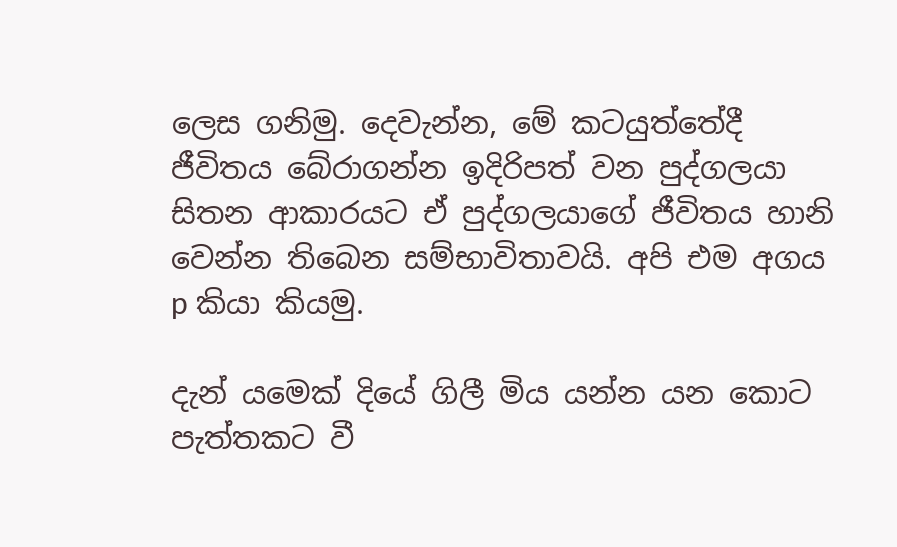ලෙස ගනිමු. දෙවැන්න, මේ කටයුත්තේදී ජීවිතය බේරාගන්න ඉදිරිපත් වන පුද්ගලයා සිතන ආකාරයට ඒ පුද්ගලයාගේ ජීවිතය හානි වෙන්න තිබෙන සම්භාවිතාවයි. අපි එම අගය p කියා කියමු.

දැන් යමෙක් දියේ ගිලී මිය යන්න යන කොට පැත්තකට වී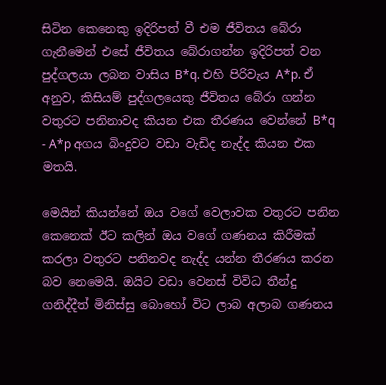සිටින කෙනෙකු ඉදිරිපත් වී එම ජීවිතය බේරා ගැනීමෙන් එසේ ජීවිතය බේරාගන්න ඉදිරිපත් වන පුද්ගලයා ලබන වාසිය B*q. එහි පිරිවැය A*p. ඒ අනුව, කිසියම් පුද්ගලයෙකු ජීවිතය බේරා ගන්න වතුරට පනිනාවද කියන එක තීරණය වෙන්නේ B*q - A*p අගය බිංදුවට වඩා වැඩිද නැද්ද කියන එක මතයි.

මෙයින් කියන්නේ ඔය වගේ වෙලාවක වතුරට පනින කෙනෙක් ඊට කලින් ඔය වගේ ගණනය කිරීමක් කරලා වතුරට පනිනවද නැද්ද යන්න තීරණය කරන බව නෙමෙයි. ඔයිට වඩා වෙනස් විවිධ තීන්දු ගනිද්දීත් මිනිස්සු බොහෝ විට ලාබ අලාබ ගණනය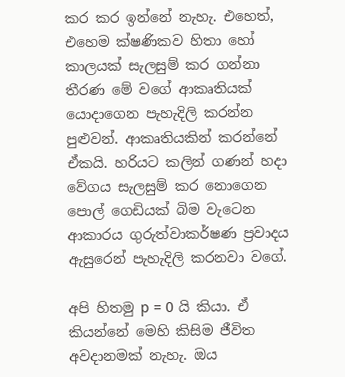කර කර ඉන්නේ නැහැ. එහෙත්, එහෙම ක්ෂණිකව හිතා හෝ කාලයක් සැලසුම් කර ගන්නා තීරණ මේ වගේ ආකෘතියක් යොදාගෙන පැහැදිලි කරන්න පුළුවන්. ආකෘතියකින් කරන්නේ ඒකයි. හරියට කලින් ගණන් හදා වේගය සැලසුම් කර නොගෙන පොල් ගෙඩියක් බිම වැටෙන ආකාරය ගුරුත්වාකර්ෂණ ප්‍රවාදය ඇසුරෙන් පැහැදිලි කරනවා වගේ.

අපි හිතමු p = 0 යි කියා. ඒ කියන්නේ මෙහි කිසිම ජීවිත අවදානමක් නැහැ. ඔය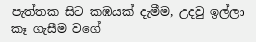පැත්තක සිට කඹයක් දැමීම, උදවු ඉල්ලා කෑ ගැසීම වගේ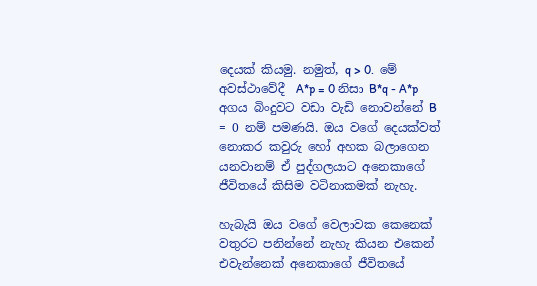දෙයක් කියමු. නමුත්, q > 0.  මේ අවස්ථාවේදී  A*p = 0 නිසා B*q - A*p අගය බිංදුවට වඩා වැඩි නොවන්නේ B = 0 නම් පමණයි. ඔය වගේ දෙයක්වත් නොකර කවුරු හෝ අහක බලාගෙන යනවානම් ඒ පුද්ගලයාට අනෙකාගේ ජීවිතයේ කිසිම වටිනාකමක් නැහැ.

හැබැයි ඔය වගේ වෙලාවක කෙනෙක් වතුරට පනින්නේ නැහැ කියන එකෙන් එවැන්නෙක් අනෙකාගේ ජීවිතයේ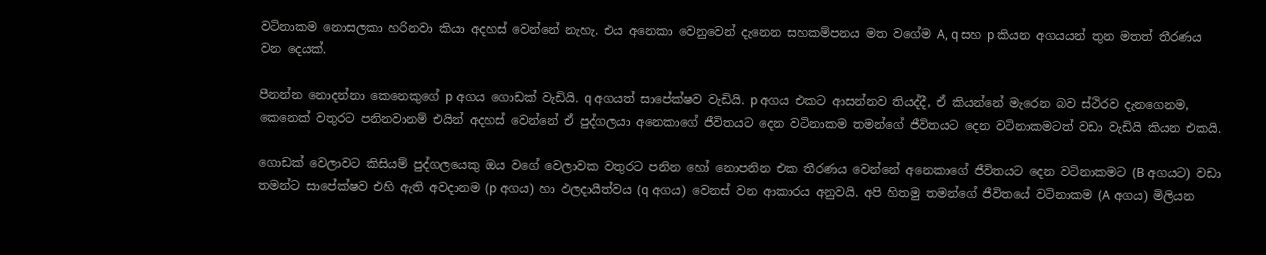වටිනාකම නොසලකා හරිනවා කියා අදහස් වෙන්නේ නැහැ. එය අනෙකා වෙනුවෙන් දැනෙන සහකම්පනය මත වගේම A, q සහ p කියන අගයයන් තුන මතත් තීරණය වන දෙයක්.

පීනන්න නොදන්නා කෙනෙකුගේ p අගය ගොඩක් වැඩියි. q අගයත් සාපේක්ෂව වැඩියි. p අගය එකට ආසන්නව තියද්දී, ඒ කියන්නේ මැරෙන බව ස්ථිරව දැනගෙනම, කෙනෙක් වතුරට පනිනවානම් එයින් අදහස් වෙන්නේ ඒ පුද්ගලයා අනෙකාගේ ජීවිතයට දෙන වටිනාකම තමන්ගේ ජීවිතයට දෙන වටිනාකමටත් වඩා වැඩියි කියන එකයි.

ගොඩක් වෙලාවට කිසියම් පුද්ගලයෙකු ඔය වගේ වෙලාවක වතුරට පනින හෝ නොපනින එක තීරණය වෙන්නේ අනෙකාගේ ජීවිතයට දෙන වටිනාකමට (B අගයට) වඩා තමන්ට සාපේක්ෂව එහි ඇති අවදානම (p අගය) හා ඵලදායීත්වය (q අගය) වෙනස් වන ආකාරය අනුවයි. අපි හිතමු තමන්ගේ ජීවිතයේ වටිනාකම (A අගය) මිලියන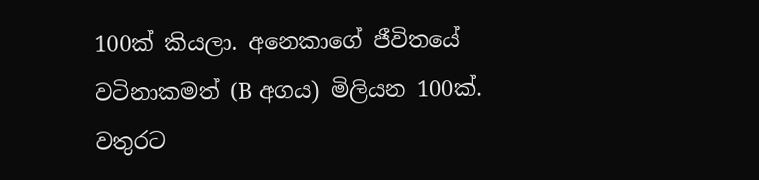100ක් කියලා. අනෙකාගේ ජීවිතයේ වටිනාකමත් (B අගය) මිලියන 100ක්. වතුරට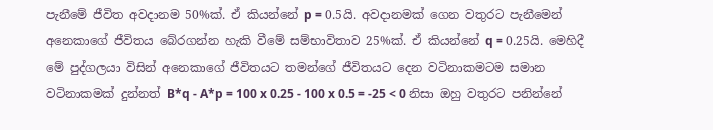පැනීමේ ජීවිත අවදානම 50%ක්. ඒ කියන්නේ p = 0.5යි. අවදානමක් ගෙන වතුරට පැනීමෙන් අනෙකාගේ ජීවිතය බේරගන්න හැකි වීමේ සම්භාවිතාව 25%ක්. ඒ කියන්නේ q = 0.25යි. මෙහිදී මේ පුද්ගලයා විසින් අනෙකාගේ ජීවිතයට තමන්ගේ ජීවිතයට දෙන වටිනාකමටම සමාන වටිනාකමක් දුන්නත් B*q - A*p = 100 x 0.25 - 100 x 0.5 = -25 < 0 නිසා ඔහු වතුරට පනින්නේ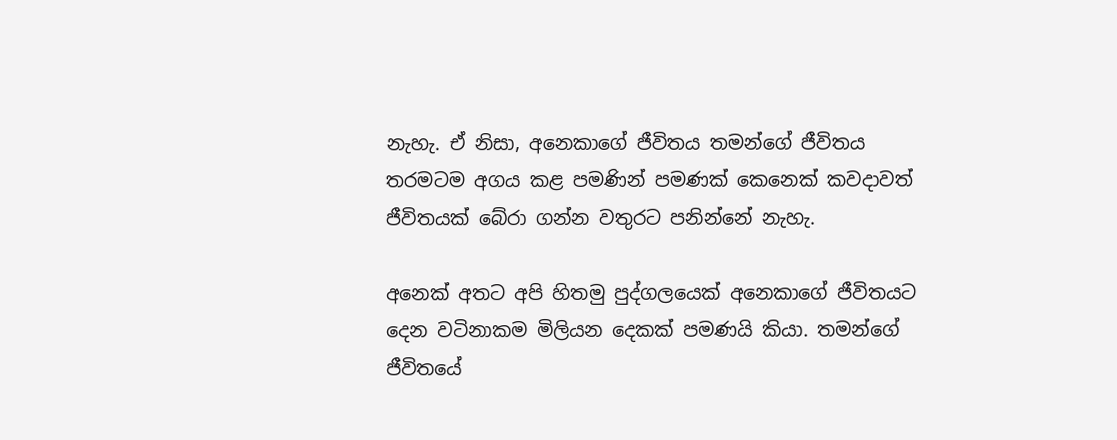නැහැ. ඒ නිසා, අනෙකාගේ ජීවිතය තමන්ගේ ජීවිතය තරමටම අගය කළ පමණින් පමණක් කෙනෙක් කවදාවත් ජීවිතයක් බේරා ගන්න වතුරට පනින්නේ නැහැ.

අනෙක් අතට අපි හිතමු පුද්ගලයෙක් අනෙකාගේ ජීවිතයට දෙන වටිනාකම මිලියන දෙකක් පමණයි කියා. තමන්ගේ ජීවිතයේ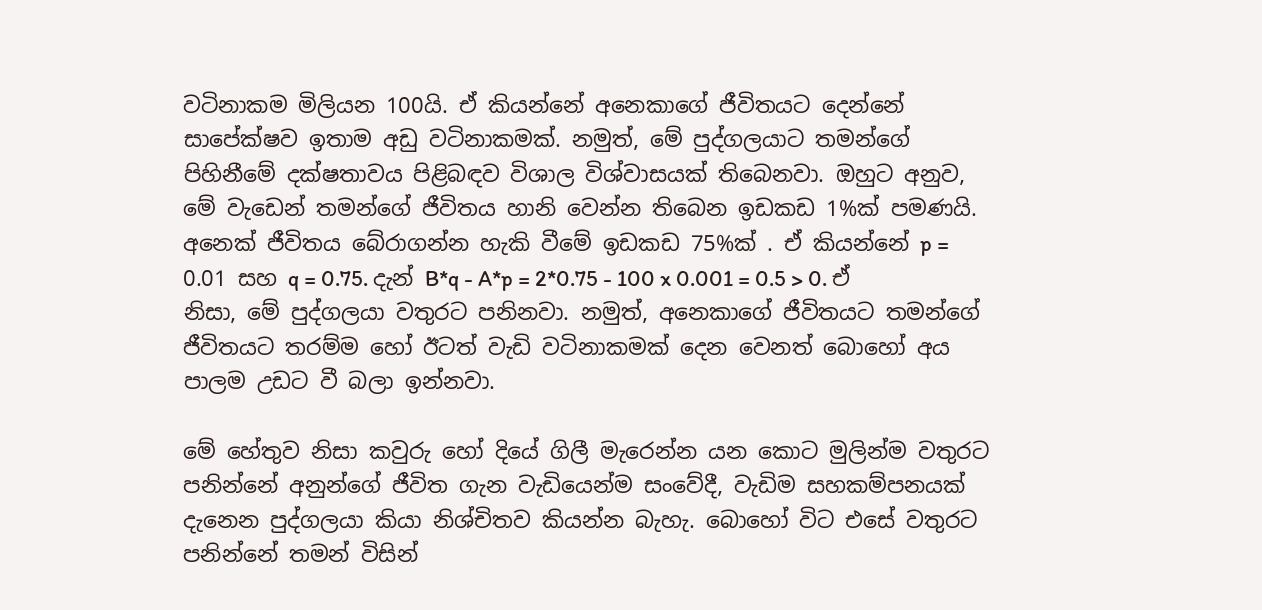වටිනාකම මිලියන 100යි. ඒ කියන්නේ අනෙකාගේ ජීවිතයට දෙන්නේ සාපේක්ෂව ඉතාම අඩු වටිනාකමක්. නමුත්, මේ පුද්ගලයාට තමන්ගේ පිහිනීමේ දක්ෂතාවය පිළිබඳව විශාල විශ්වාසයක් තිබෙනවා. ඔහුට අනුව, මේ වැඩෙන් තමන්ගේ ජීවිතය හානි වෙන්න තිබෙන ඉඩකඩ 1%ක් පමණයි. අනෙක් ජීවිතය බේරාගන්න හැකි වීමේ ඉඩකඩ 75%ක් . ඒ කියන්නේ p = 0.01 සහ q = 0.75. දැන් B*q - A*p = 2*0.75 - 100 x 0.001 = 0.5 > 0. ඒ නිසා, මේ පුද්ගලයා වතුරට පනිනවා. නමුත්, අනෙකාගේ ජීවිතයට තමන්ගේ ජීවිතයට තරම්ම හෝ ඊටත් වැඩි වටිනාකමක් දෙන වෙනත් බොහෝ අය පාලම උඩට වී බලා ඉන්නවා.

මේ හේතුව නිසා කවුරු හෝ දියේ ගිලී මැරෙන්න යන කොට මුලින්ම වතුරට පනින්නේ අනුන්ගේ ජීවිත ගැන වැඩියෙන්ම සංවේදී, වැඩිම සහකම්පනයක් දැනෙන පුද්ගලයා කියා නිශ්චිතව කියන්න බැහැ. බොහෝ විට එසේ වතුරට පනින්නේ තමන් විසින්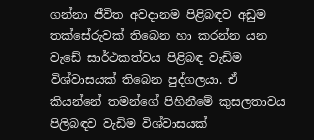ගන්නා ජීවිත අවදානම පිළිබඳව අඩුම තක්සේරුවක් තිබෙන හා කරන්න යන වැඩේ සාර්ථකත්වය පිළිබඳ වැඩිම විශ්වාසයක් තිබෙන පුද්ගලයා. ඒ කියන්නේ තමන්ගේ පිහිනීමේ කුසලතාවය පිලිබඳව වැඩිම විශ්වාසයක්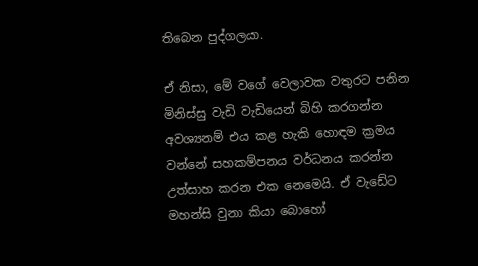තිබෙන පුද්ගලයා.

ඒ නිසා, මේ වගේ වෙලාවක වතුරට පනින මිනිස්සු වැඩි වැඩියෙන් බිහි කරගන්න අවශ්‍යනම් එය කළ හැකි හොඳම ක්‍රමය වන්නේ සහකම්පනය වර්ධනය කරන්න උත්සාහ කරන එක නෙමෙයි. ඒ වැඩේට මහන්සි වුනා කියා බොහෝ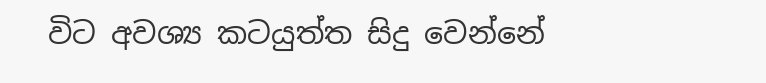විට අවශ්‍ය කටයුත්ත සිදු වෙන්නේ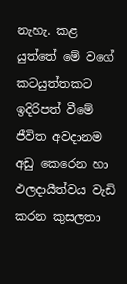නැහැ. කළ යුත්තේ මේ වගේ කටයුත්තකට ඉදිරිපත් වීමේ ජීවිත අවදානම අඩු කෙරෙන හා ඵලදායීත්වය වැඩි කරන කුසලතා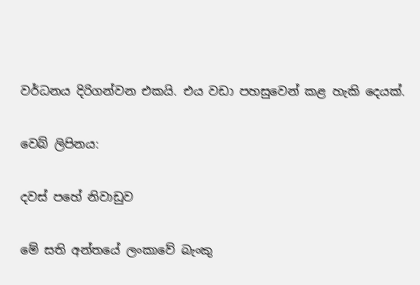වර්ධනය දිරිගන්වන එකයි. එය වඩා පහසුවෙන් කළ හැකි දෙයක්.

වෙබ් ලිපිනය:

දවස් පහේ නිවාඩුව

මේ සති අන්තයේ ලංකාවේ බැංකු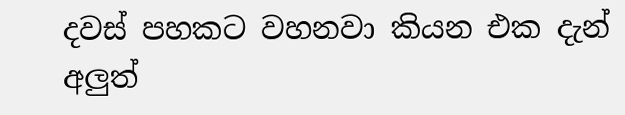දවස් පහකට වහනවා කියන එක දැන් අලුත්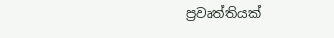ප්‍රවෘත්තියක්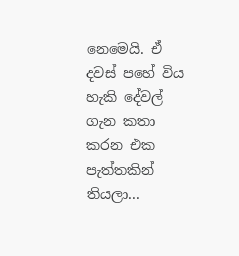නෙමෙයි. ඒ දවස් පහේ විය හැකි දේවල් ගැන කතා කරන එක පැත්තකින් තියලා...